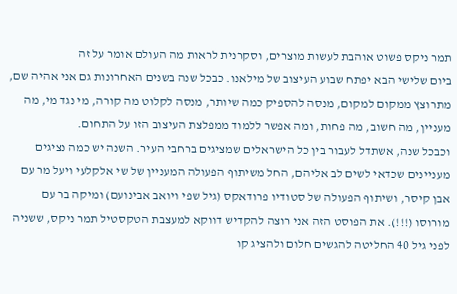תמר ניקס פשוט אוהבת לעשות מוצרים, וסקרנית לראות מה העולם אומר על זה
ביום שלישי הבא יפתח שבוע העיצוב של מילאנו. כבכל שנה בשנים האחרונות גם אני אהיה שם, מתרוצץ ממקום למקום, מנסה להספיק כמה שיותר, מנסה לקלוט מה קורה, מי נגד מי, מה מעניין, מה חשוב, מה פחות, ומה אפשר ללמוד ממפלצת העיצוב הזו על התחום.
וכבכל שנה, אשתדל לעבור בין כל הישראלים שמציגים ברחבי העיר. השנה יש כמה נציגים מעניינים שכדאי לשים לב אליהם, החל משיתוף הפעולה המעניין של שי אלקלעי ויעל מר עם אבן קיסר, ושיתוף הפעולה של סטודיו פרודאקס (גיל שפי ויואב אבינועם) ומיקה בר עם מורוסו (!!!). את הפוסט הזה אני רוצה להקדיש דווקא למעצבת הטקסטיל תמר ניקס, ששניה לפני גיל 40 החליטה להגשים חלום ולהציג קו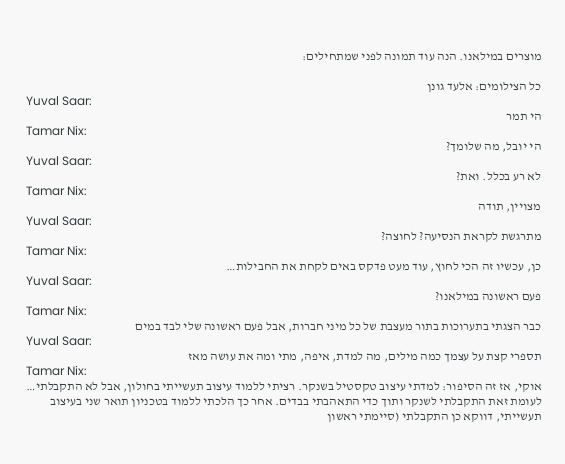מוצרים במילאנו. הנה עוד תמונה לפני שמתחילים:

כל הצילומים: אלעד גונן
Yuval Saar:
הי תמר
Tamar Nix:
הי יובל, מה שלומך?
Yuval Saar:
לא רע בכלל. ואת?
Tamar Nix:
מצויין, תודה
Yuval Saar:
מתרגשת לקראת הנסיעה? לחוצה?
Tamar Nix:
כן, עכשיו זה הכי לחוץ, עוד מעט פדקס באים לקחת את החבילות…
Yuval Saar:
פעם ראשונה במילאנו?
Tamar Nix:
כבר הצגתי בתערוכות בתור מעצבת של כל מיני חברות, אבל פעם ראשונה שלי לבד במים
Yuval Saar:
תספרי קצת על עצמך כמה מילים, מה למדת, איפה, מתי ומה את עושה מאז
Tamar Nix:
אוקי, אז זה הסיפור: למדתי עיצוב טקסטיל בשנקר. רציתי ללמוד עיצוב תעשייתי בחולון, אבל לא התקבלתי… לעומת זאת התקבלתי לשנקר ותוך כדי התאהבתי בבדים. אחר כך הלכתי ללמוד בטכניון תואר שני בעיצוב תעשייתי, דווקא כן התקבלתי (סיימתי ראשון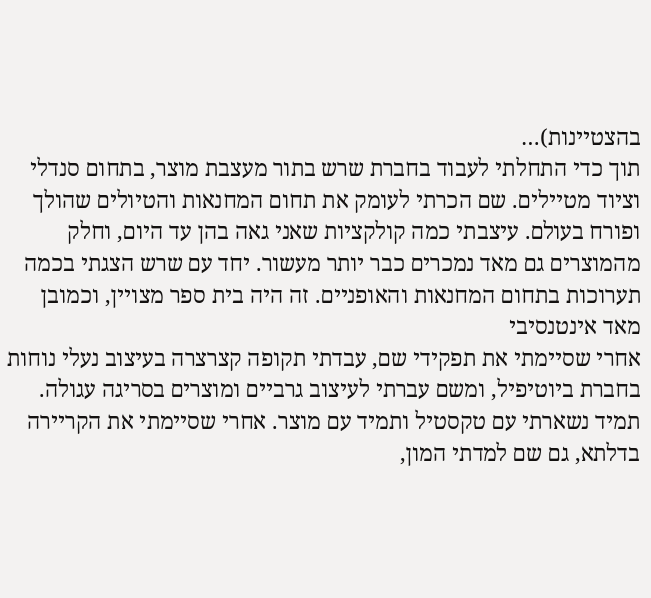בהצטיינות)…
תוך כדי התחלתי לעבוד בחברת שרש בתור מעצבת מוצר, בתחום סנדלי וציוד מטיילים. שם הכרתי לעומק את תחום המחנאות והטיולים שהולך ופורח בעולם. עיצבתי כמה קולקציות שאני גאה בהן עד היום, וחלק מהמוצרים גם מאד נמכרים כבר יותר מעשור. יחד עם שרש הצגתי בכמה תערוכות בתחום המחנאות והאופניים. זה היה בית ספר מצויין, וכמובן מאד אינטנסיבי
אחרי שסיימתי את תפקידי שם, עבדתי תקופה קצרצרה בעיצוב נעלי נוחות בחברת ביוטיפיל, ומשם עברתי לעיצוב גרביים ומוצרים בסריגה עגולה. תמיד נשארתי עם טקסטיל ותמיד עם מוצר. אחרי שסיימתי את הקריירה בדלתא, גם שם למדתי המון,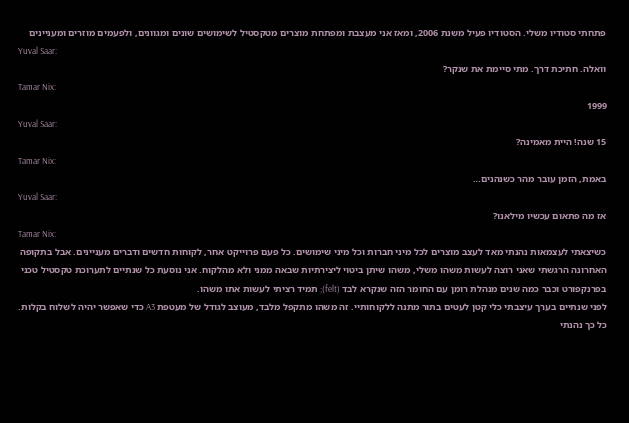פתחתי סטודיו משלי. הסטודיו פעיל משנת 2006, ומאז אני מעצבת ומפתחת מוצרים מטקסטיל לשימושים שונים ומגוונים, ולפעמים מוזרים ומעניינים
Yuval Saar:
וואלה. חתיכת דרך. מתי סיימת את שנקר?
Tamar Nix:
1999
Yuval Saar:
15 שנה! היית מאמינה?
Tamar Nix:
באמת, הזמן עובר מהר כשנהנים…
Yuval Saar:
אז מה פתאום עכשיו מילאנו?
Tamar Nix:
כשיצאתי לעצמאות נהנתי מאד לעצב מוצרים לכל מיני חברות וכל מיני שימושים. כל פעם פרוייקט אחר, לקוחות חדשים ודברים מעניינים. אבל בתקופה האחרונה הרגשתי שאני רוצה לעשות משהו משלי, משהו שיתן ביטוי ליצירתיות שבאה ממני ולא מהלקוח. אני נוסעת כל שנתיים לתערוכת טקסטיל טכני בפרנקפורט וכבר כמה שנים מנהלת רומן עם החומר הזה שנקרא לבד (felt); תמיד רציתי לעשות אתו משהו.
לפני שנתיים בערך עיצבתי כלי קטן לעטים בתור מתנה ללקוחותיי. זה משהו מתקפל מלבד, מעוצב לגודל של מעטפת A3 כדי שאפשר יהיה לשלוח בקלות. כל כך נהנתי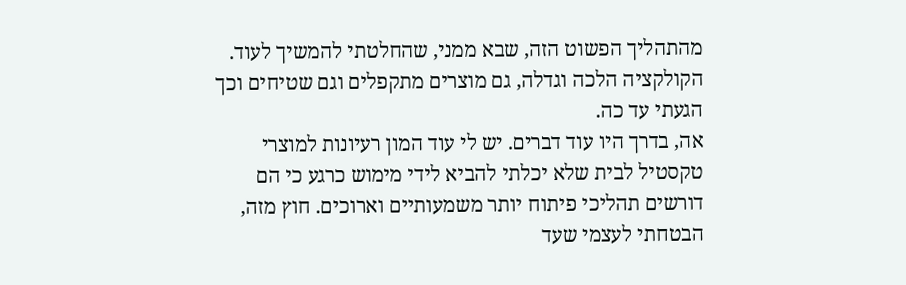מהתהליך הפשוט הזה, שבא ממני, שהחלטתי להמשיך לעוד. הקולקציה הלכה וגדלה, גם מוצרים מתקפלים וגם שטיחים וכך הגעתי עד כה.
אה, בדרך היו עוד דברים. יש לי עוד המון רעיונות למוצרי טקסטיל לבית שלא יכלתי להביא לידי מימוש כרגע כי הם דורשים תהליכי פיתוח יותר משמעותיים וארוכים. חוץ מזה, הבטחתי לעצמי שעד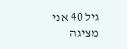גיל 40 אני מציגה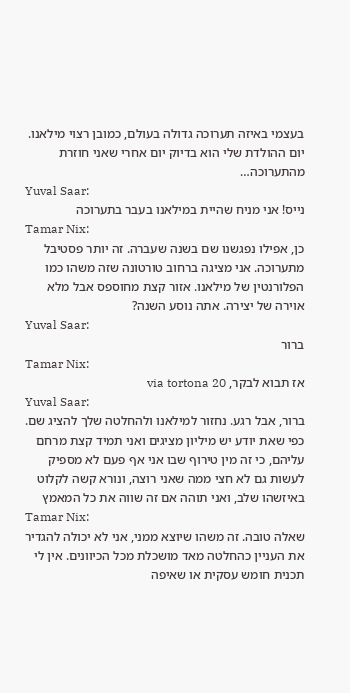בעצמי באיזה תערוכה גדולה בעולם, כמובן רצוי מילאנו. יום ההולדת שלי הוא בדיוק יום אחרי שאני חוזרת מהתערוכה…
Yuval Saar:
נייס! אני מניח שהיית במילאנו בעבר בתערוכה
Tamar Nix:
כן, אפילו נפגשנו שם בשנה שעברה. זה יותר פסטיבל מתערוכה. אני מציגה ברחוב טורטונה שזה משהו כמו הפלורנטין של מילאנו. אזור קצת מחוספס אבל מלא אוירה של יצירה. אתה נוסע השנה?
Yuval Saar:
ברור
Tamar Nix:
אז תבוא לבקר, via tortona 20
Yuval Saar:
ברור, אבל רגע. נחזור למילאנו ולהחלטה שלך להציג שם. כפי שאת יודע יש מיליון מציגים ואני תמיד קצת מרחם עליהם, כי זה מין טירוף שבו אני אף פעם לא מספיק לעשות גם לא חצי ממה שאני רוצה, ונורא קשה לקלוט באיזשהו שלב, ואני תוהה אם זה שווה את כל המאמץ
Tamar Nix:
שאלה טובה. זה משהו שיוצא ממני, אני לא יכולה להגדיר את העניין כהחלטה מאד מושכלת מכל הכיוונים. אין לי תכנית חומש עסקית או שאיפה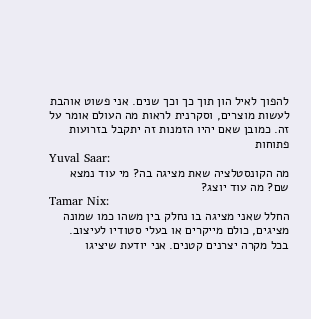להפוך לאיל הון תוך כך וכך שנים. אני פשוט אוהבת לעשות מוצרים, וסקרנית לראות מה העולם אומר על זה. כמובן שאם יהיו הזמנות זה יתקבל בזרועות פתוחות
Yuval Saar:
מה הקונסטלציה שאת מציגה בה? מי עוד נמצא שם? מה עוד יוצג?
Tamar Nix:
החלל שאני מציגה בו נחלק בין משהו כמו שמונה מציגים, כולם מייקרים או בעלי סטודיו לעיצוב. בכל מקרה יצרנים קטנים. אני יודעת שיציגו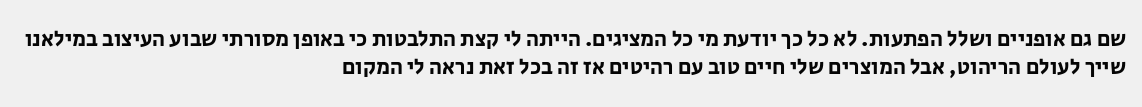שם גם אופניים ושלל הפתעות. לא כל כך יודעת מי כל המציגים. הייתה לי קצת התלבטות כי באופן מסורתי שבוע העיצוב במילאנו שייך לעולם הריהוט, אבל המוצרים שלי חיים טוב עם רהיטים אז זה בכל זאת נראה לי המקום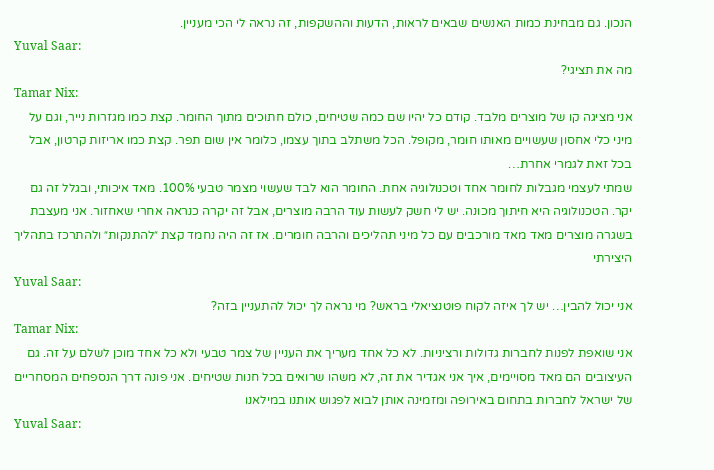הנכון. גם מבחינת כמות האנשים שבאים לראות, הדעות וההשקפות, זה נראה לי הכי מעניין.
Yuval Saar:
מה את תציגי?
Tamar Nix:
אני מציגה קו של מוצרים מלבד. קודם כל יהיו שם כמה שטיחים, כולם חתוכים מתוך החומר. קצת כמו מגזרות נייר, וגם על מיני כלי אחסון שעשויים מאותו חומר, מקופל. הכל משתלב בתוך עצמו, כלומר אין שום תפר. קצת כמו אריזות קרטון, אבל בכל זאת לגמרי אחרת…
שמתי לעצמי מגבלות לחומר אחד וטכנולוגיה אחת. החומר הוא לבד שעשוי מצמר טבעי 100%. מאד איכותי, ובגלל זה גם יקר. הטכנולוגיה היא חיתוך מכונה. יש לי חשק לעשות עוד הרבה מוצרים, אבל זה יקרה כנראה אחרי שאחזור. אני מעצבת בשגרה מוצרים מאד מאד מורכבים עם כל מיני תהליכים והרבה חומרים. אז זה היה נחמד קצת ״להתנקות״ ולהתרכז בתהליך היצירתי
Yuval Saar:
אני יכול להבין… יש לך איזה לקוח פוטנציאלי בראש? מי נראה לך יכול להתעניין בזה?
Tamar Nix:
אני שואפת לפנות לחברות גדולות ורציניות. לא כל אחד מעריך את העניין של צמר טבעי ולא כל אחד מוכן לשלם על זה. גם העיצובים הם מאד מסויימים, איך אני אגדיר את זה, לא משהו שרואים בכל חנות שטיחים. אני פונה דרך הנספחים המסחריים של ישראל לחברות בתחום באירופה ומזמינה אותן לבוא לפגוש אותנו במילאנו
Yuval Saar: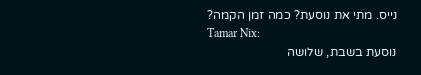נייס. מתי את נוסעת? כמה זמן הקמה?
Tamar Nix:
נוסעת בשבת, שלושה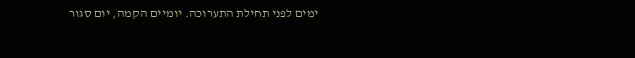ימים לפני תחילת התערוכה. יומיים הקמה, יום סגור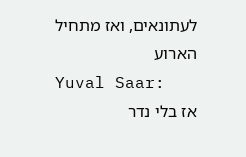לעתונאים, ואז מתחיל הארוע
Yuval Saar:
אז בלי נדר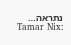נתראה…
Tamar Nix: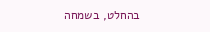בהחלט, בשמחה